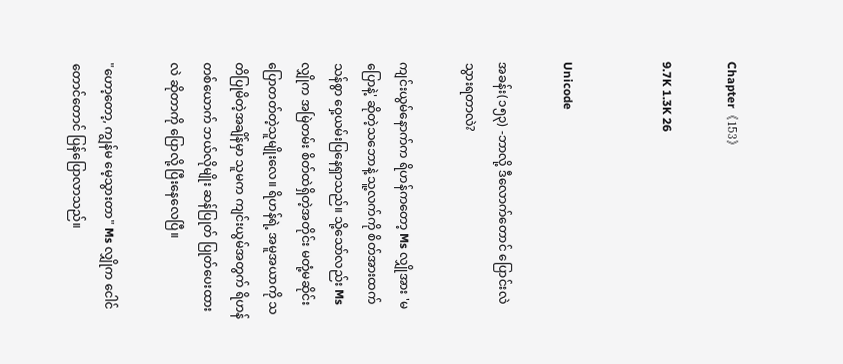Chapter《153》

9.7K 1.3K 26


Unicode

အခန်း(၁၅၃) -ဘာလို့ ဒီလောက်တောင် ပြောင်းလဲသွားရတာလဲ?

ကျင်းယွမ်နောက်က ရိဟန်ကတော့ Ms လျှိုအား 'မပြောနဲ့' ဆိုတဲ့သဘောနဲ့ သူ့လက်ကို စိတ်အားထက်သန်စွာ ဝှေ့ယမ်းပြနေရှာသည်။ သို့သော်လည်း Ms လျှိုက အမြဲတမ်း စိတ်ထဲရှိတဲ့အတိုင်း မတုံ့မဆိုင်း ပြောတတ်တဲ့သူမျိုးလေ။ ရိဟန်ရဲ့ အမူအယာကို သတိပြုမိတဲ့အချိန်မှာ သူမက ကျင်းယွမ်အတွက် ရိဟန်တစ်ယောက် ဘယ်လိုမျိုး ဆန်ပြုတ် ပြုတ်ပေးထားလဲ ဆိုတာကို ပြောလို့ ပြီးနေလေပြီ။

"ဟော့တော့, ကျွန်မ မေ့သွားတာ" Ms လျှိုက ငေါင်တောင်တောင် ပြန်ပြောလာသည်။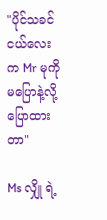"ပိုင်သခင်ငယ်လေးက Mr မုကို မပြောနဲ့လို့ ပြောထားတာ"

Ms လျှို ရဲ့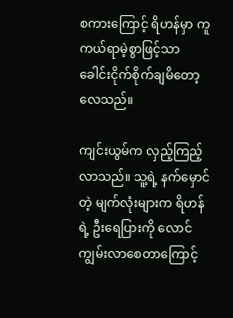စကားကြောင့် ရိဟန်မှာ ကူကယ်ရာမဲ့စွာဖြင့်သာ ခေါင်းငိုက်စိုက်ချမိတော့လေသည်။

ကျင်းယွမ်က လှည့်ကြည့်လာသည်။ သူ့ရဲ့ နက်မှောင်တဲ့ မျက်လုံးများက ရိဟန်ရဲ့ ဦးရေပြားကို လောင်ကျွမ်းလာစေတာကြောင့်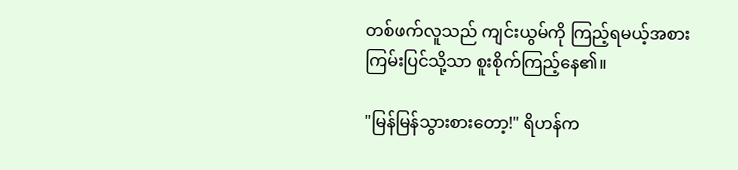တစ်ဖက်လူသည် ကျင်းယွမ်ကို ကြည့်ရမယ့်အစား ကြမ်းပြင်သို့သာ စူးစိုက်ကြည့်နေ၏။

"မြန်မြန်သွားစားတော့!" ရိဟန်က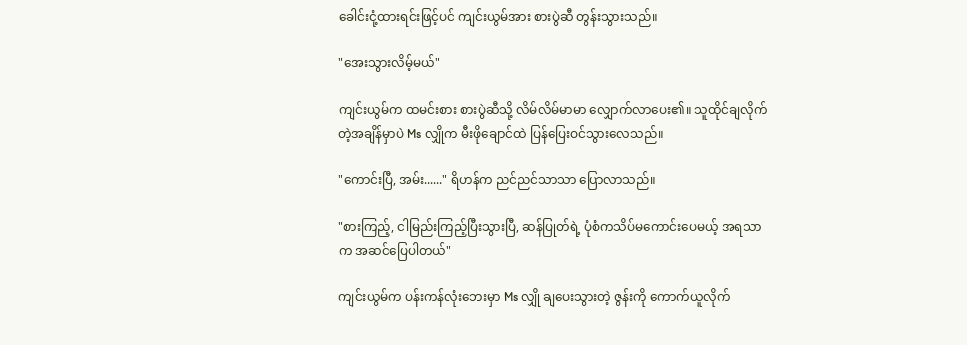ခေါင်းငုံ့ထားရင်းဖြင့်ပင် ကျင်းယွမ်အား စားပွဲဆီ တွန်းသွားသည်။

"အေးသွားလိမ့်မယ်"

ကျင်းယွမ်က ထမင်းစား စားပွဲဆီသို့ လိမ်လိမ်မာမာ လျှောက်လာပေး၏။ သူထိုင်ချလိုက်တဲ့အချိန်မှာပဲ Ms လျှိုက မီးဖိုချောင်ထဲ ပြန်ပြေးဝင်သွားလေသည်။

"ကောင်းပြီ, အမ်း......" ရိဟန်က ညင်ညင်သာသာ ပြောလာသည်။

"စားကြည့်, ငါမြည်းကြည့်ပြီးသွားပြီ, ဆန်ပြုတ်ရဲ့ ပုံစံကသိပ်မကောင်းပေမယ့် အရသာက အဆင်ပြေပါတယ်"

ကျင်းယွမ်က ပန်းကန်လုံးဘေးမှာ Ms လျှို ချပေးသွားတဲ့ ဇွန်းကို ကောက်ယူလိုက်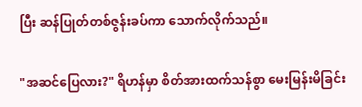ပြီး ဆန်ပြုတ်တစ်ဇွန်းခပ်ကာ သောက်လိုက်သည်။

"အဆင်ပြေလား?" ရိဟန်မှာ စိတ်အားထက်သန်စွာ မေးမြန်းမိခြင်း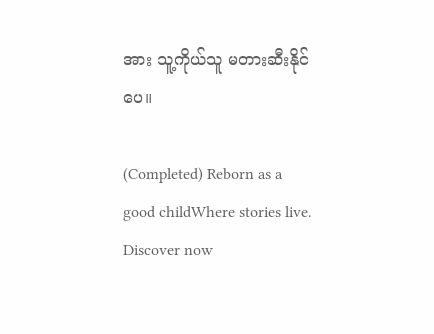အား သူ့ကိုယ်သူ မတားဆီးနိုင်ပေ။

(Completed) Reborn as a good childWhere stories live. Discover now